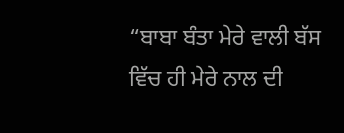“ਬਾਬਾ ਬੰਤਾ ਮੇਰੇ ਵਾਲੀ ਬੱਸ ਵਿੱਚ ਹੀ ਮੇਰੇ ਨਾਲ ਦੀ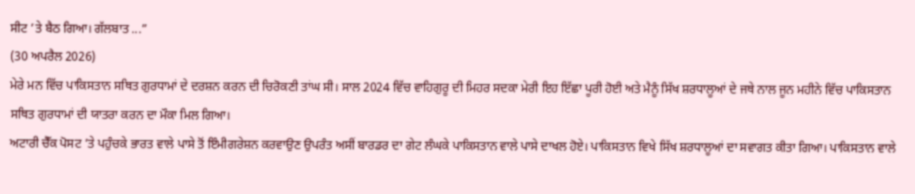ਸੀਟ ’ਤੇ ਬੈਠ ਗਿਆ। ਗੱਲਬਾਤ ...”
(30 ਅਪਰੈਲ 2026)
ਮੇਰੇ ਮਨ ਵਿੱਚ ਪਾਕਿਸਤਾਨ ਸਥਿਤ ਗੁਰਧਾਮਾਂ ਦੇ ਦਰਸ਼ਨ ਕਰਨ ਦੀ ਚਿਰੋਕਣੀ ਤਾਂਘ ਸੀ। ਸਾਲ 2024 ਵਿੱਚ ਵਾਹਿਗੁਰੂ ਦੀ ਮਿਹਰ ਸਦਕਾ ਮੇਰੀ ਇਹ ਇੱਛਾ ਪੂਰੀ ਹੋਈ ਅਤੇ ਮੈਨੂੰ ਸਿੱਖ ਸ਼ਰਧਾਲੂਆਂ ਦੇ ਜਥੇ ਨਾਲ ਜੂਨ ਮਹੀਨੇ ਵਿੱਚ ਪਾਕਿਸਤਾਨ ਸਥਿਤ ਗੁਰਧਾਮਾਂ ਦੀ ਯਾਤਰਾ ਕਰਨ ਦਾ ਮੌਕਾ ਮਿਲ ਗਿਆ।
ਅਟਾਰੀ ਚੈੱਕ ਪੋਸਟ ’ਤੇ ਪਹੁੰਚਕੇ ਭਾਰਤ ਵਾਲੇ ਪਾਸੇ ਤੋਂ ਇੰਮੀਗਰੇਸ਼ਨ ਕਰਵਾਉਣ ਉਪਰੰਤ ਅਸੀਂ ਬਾਰਡਰ ਦਾ ਗੇਟ ਲੰਘਕੇ ਪਾਕਿਸਤਾਨ ਵਾਲੇ ਪਾਸੇ ਦਾਖਲ ਹੋਏ। ਪਾਕਿਸਤਾਨ ਵਿਖੇ ਸਿੱਖ ਸ਼ਰਧਾਲੂਆਂ ਦਾ ਸਵਾਗਤ ਕੀਤਾ ਗਿਆ। ਪਾਕਿਸਤਾਨ ਵਾਲੇ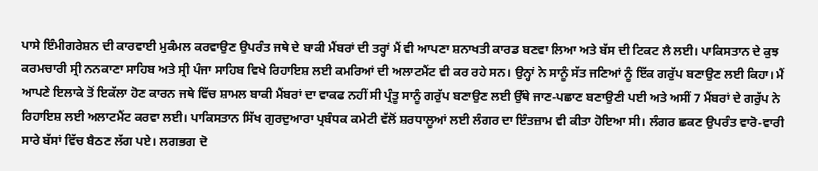ਪਾਸੇ ਇੰਮੀਗਰੇਸ਼ਨ ਦੀ ਕਾਰਵਾਈ ਮੁਕੰਮਲ ਕਰਵਾਉਣ ਉਪਰੰਤ ਜਥੇ ਦੇ ਬਾਕੀ ਮੈਂਬਰਾਂ ਦੀ ਤਰ੍ਹਾਂ ਮੈਂ ਵੀ ਆਪਣਾ ਸ਼ਨਾਖਤੀ ਕਾਰਡ ਬਣਵਾ ਲਿਆ ਅਤੇ ਬੱਸ ਦੀ ਟਿਕਟ ਲੈ ਲਈ। ਪਾਕਿਸਤਾਨ ਦੇ ਕੁਝ ਕਰਮਚਾਰੀ ਸ੍ਰੀ ਨਨਕਾਣਾ ਸਾਹਿਬ ਅਤੇ ਸ੍ਰੀ ਪੰਜਾ ਸਾਹਿਬ ਵਿਖੇ ਰਿਹਾਇਸ਼ ਲਈ ਕਮਰਿਆਂ ਦੀ ਅਲਾਟਮੈਂਟ ਵੀ ਕਰ ਰਹੇ ਸਨ। ਉਨ੍ਹਾਂ ਨੇ ਸਾਨੂੰ ਸੱਤ ਜਣਿਆਂ ਨੂੰ ਇੱਕ ਗਰੁੱਪ ਬਣਾਉਣ ਲਈ ਕਿਹਾ। ਮੈਂ ਆਪਣੇ ਇਲਾਕੇ ਤੋਂ ਇਕੱਲਾ ਹੋਣ ਕਾਰਨ ਜਥੇ ਵਿੱਚ ਸ਼ਾਮਲ ਬਾਕੀ ਮੈਂਬਰਾਂ ਦਾ ਵਾਕਫ ਨਹੀਂ ਸੀ ਪ੍ਰੰਤੂ ਸਾਨੂੰ ਗਰੁੱਪ ਬਣਾਉਣ ਲਈ ਉੱਥੇ ਜਾਣ-ਪਛਾਣ ਬਣਾਉਣੀ ਪਈ ਅਤੇ ਅਸੀਂ 7 ਮੈਂਬਰਾਂ ਦੇ ਗਰੁੱਪ ਨੇ ਰਿਹਾਇਸ਼ ਲਈ ਅਲਾਟਮੈਂਟ ਕਰਵਾ ਲਈ। ਪਾਕਿਸਤਾਨ ਸਿੱਖ ਗੁਰਦੁਆਰਾ ਪ੍ਰਬੰਧਕ ਕਮੇਟੀ ਵੱਲੋਂ ਸ਼ਰਧਾਲੂਆਂ ਲਈ ਲੰਗਰ ਦਾ ਇੰਤਜ਼ਾਮ ਵੀ ਕੀਤਾ ਹੋਇਆ ਸੀ। ਲੰਗਰ ਛਕਣ ਉਪਰੰਤ ਵਾਰੋ-ਵਾਰੀ ਸਾਰੇ ਬੱਸਾਂ ਵਿੱਚ ਬੈਠਣ ਲੱਗ ਪਏ। ਲਗਭਗ ਦੋ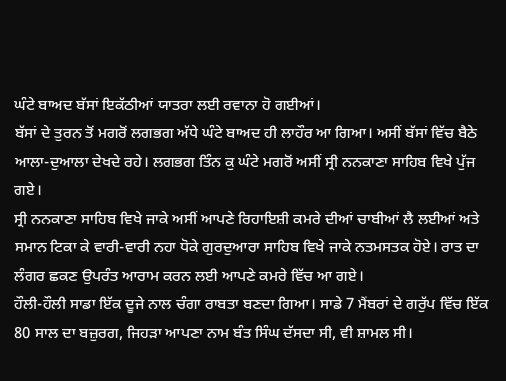ਘੰਟੇ ਬਾਅਦ ਬੱਸਾਂ ਇਕੱਠੀਆਂ ਯਾਤਰਾ ਲਈ ਰਵਾਨਾ ਹੋ ਗਈਆਂ।
ਬੱਸਾਂ ਦੇ ਤੁਰਨ ਤੋਂ ਮਗਰੋਂ ਲਗਭਗ ਅੱਧੇ ਘੰਟੇ ਬਾਅਦ ਹੀ ਲਾਹੌਰ ਆ ਗਿਆ। ਅਸੀਂ ਬੱਸਾਂ ਵਿੱਚ ਬੈਠੇ ਆਲਾ-ਦੁਆਲਾ ਦੇਖਦੇ ਰਹੇ। ਲਗਭਗ ਤਿੰਨ ਕੁ ਘੰਟੇ ਮਗਰੋਂ ਅਸੀਂ ਸ੍ਰੀ ਨਨਕਾਣਾ ਸਾਹਿਬ ਵਿਖੇ ਪੁੱਜ ਗਏ।
ਸ੍ਰੀ ਨਨਕਾਣਾ ਸਾਹਿਬ ਵਿਖੇ ਜਾਕੇ ਅਸੀਂ ਆਪਣੇ ਰਿਹਾਇਸ਼ੀ ਕਮਰੇ ਦੀਆਂ ਚਾਬੀਆਂ ਲੈ ਲਈਆਂ ਅਤੇ ਸਮਾਨ ਟਿਕਾ ਕੇ ਵਾਰੀ-ਵਾਰੀ ਨਹਾ ਧੋਕੇ ਗੁਰਦੁਆਰਾ ਸਾਹਿਬ ਵਿਖੇ ਜਾਕੇ ਨਤਮਸਤਕ ਹੋਏ। ਰਾਤ ਦਾ ਲੰਗਰ ਛਕਣ ਉਪਰੰਤ ਆਰਾਮ ਕਰਨ ਲਈ ਆਪਣੇ ਕਮਰੇ ਵਿੱਚ ਆ ਗਏ।
ਹੌਲੀ-ਹੌਲੀ ਸਾਡਾ ਇੱਕ ਦੂਜੇ ਨਾਲ ਚੰਗਾ ਰਾਬਤਾ ਬਣਦਾ ਗਿਆ। ਸਾਡੇ 7 ਮੈਂਬਰਾਂ ਦੇ ਗਰੁੱਪ ਵਿੱਚ ਇੱਕ 80 ਸਾਲ ਦਾ ਬਜ਼ੁਰਗ, ਜਿਹੜਾ ਆਪਣਾ ਨਾਮ ਬੰਤ ਸਿੰਘ ਦੱਸਦਾ ਸੀ, ਵੀ ਸ਼ਾਮਲ ਸੀ।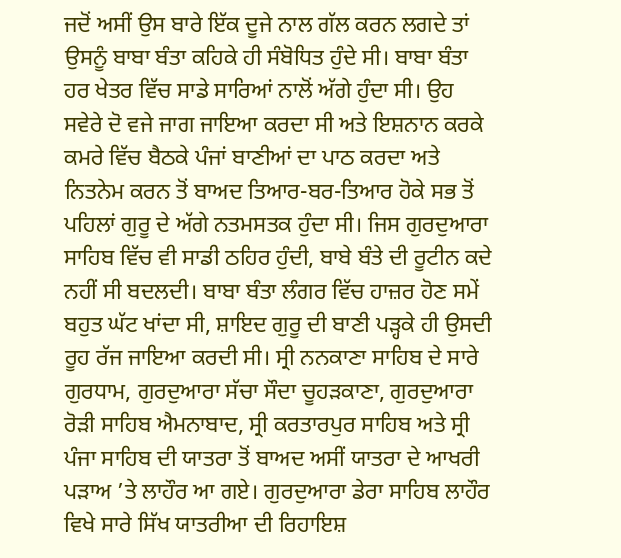ਜਦੋਂ ਅਸੀਂ ਉਸ ਬਾਰੇ ਇੱਕ ਦੂਜੇ ਨਾਲ ਗੱਲ ਕਰਨ ਲਗਦੇ ਤਾਂ ਉਸਨੂੰ ਬਾਬਾ ਬੰਤਾ ਕਹਿਕੇ ਹੀ ਸੰਬੋਧਿਤ ਹੁੰਦੇ ਸੀ। ਬਾਬਾ ਬੰਤਾ ਹਰ ਖੇਤਰ ਵਿੱਚ ਸਾਡੇ ਸਾਰਿਆਂ ਨਾਲੋਂ ਅੱਗੇ ਹੁੰਦਾ ਸੀ। ਉਹ ਸਵੇਰੇ ਦੋ ਵਜੇ ਜਾਗ ਜਾਇਆ ਕਰਦਾ ਸੀ ਅਤੇ ਇਸ਼ਨਾਨ ਕਰਕੇ ਕਮਰੇ ਵਿੱਚ ਬੈਠਕੇ ਪੰਜਾਂ ਬਾਣੀਆਂ ਦਾ ਪਾਠ ਕਰਦਾ ਅਤੇ ਨਿਤਨੇਮ ਕਰਨ ਤੋਂ ਬਾਅਦ ਤਿਆਰ-ਬਰ-ਤਿਆਰ ਹੋਕੇ ਸਭ ਤੋਂ ਪਹਿਲਾਂ ਗੁਰੂ ਦੇ ਅੱਗੇ ਨਤਮਸਤਕ ਹੁੰਦਾ ਸੀ। ਜਿਸ ਗੁਰਦੁਆਰਾ ਸਾਹਿਬ ਵਿੱਚ ਵੀ ਸਾਡੀ ਠਹਿਰ ਹੁੰਦੀ, ਬਾਬੇ ਬੰਤੇ ਦੀ ਰੂਟੀਨ ਕਦੇ ਨਹੀਂ ਸੀ ਬਦਲਦੀ। ਬਾਬਾ ਬੰਤਾ ਲੰਗਰ ਵਿੱਚ ਹਾਜ਼ਰ ਹੋਣ ਸਮੇਂ ਬਹੁਤ ਘੱਟ ਖਾਂਦਾ ਸੀ, ਸ਼ਾਇਦ ਗੁਰੂ ਦੀ ਬਾਣੀ ਪੜ੍ਹਕੇ ਹੀ ਉਸਦੀ ਰੂਹ ਰੱਜ ਜਾਇਆ ਕਰਦੀ ਸੀ। ਸ੍ਰੀ ਨਨਕਾਣਾ ਸਾਹਿਬ ਦੇ ਸਾਰੇ ਗੁਰਧਾਮ, ਗੁਰਦੁਆਰਾ ਸੱਚਾ ਸੌਦਾ ਚੂਹੜਕਾਣਾ, ਗੁਰਦੁਆਰਾ ਰੋੜੀ ਸਾਹਿਬ ਐਮਨਾਬਾਦ, ਸ੍ਰੀ ਕਰਤਾਰਪੁਰ ਸਾਹਿਬ ਅਤੇ ਸ੍ਰੀ ਪੰਜਾ ਸਾਹਿਬ ਦੀ ਯਾਤਰਾ ਤੋਂ ਬਾਅਦ ਅਸੀਂ ਯਾਤਰਾ ਦੇ ਆਖਰੀ ਪੜਾਅ ’ਤੇ ਲਾਹੌਰ ਆ ਗਏ। ਗੁਰਦੁਆਰਾ ਡੇਰਾ ਸਾਹਿਬ ਲਾਹੌਰ ਵਿਖੇ ਸਾਰੇ ਸਿੱਖ ਯਾਤਰੀਆ ਦੀ ਰਿਹਾਇਸ਼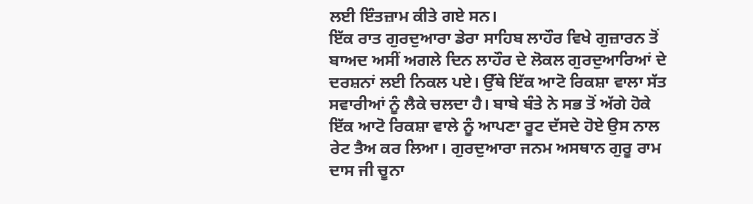ਲਈ ਇੰਤਜ਼ਾਮ ਕੀਤੇ ਗਏ ਸਨ।
ਇੱਕ ਰਾਤ ਗੁਰਦੁਆਰਾ ਡੇਰਾ ਸਾਹਿਬ ਲਾਹੌਰ ਵਿਖੇ ਗੁਜ਼ਾਰਨ ਤੋਂ ਬਾਅਦ ਅਸੀਂ ਅਗਲੇ ਦਿਨ ਲਾਹੌਰ ਦੇ ਲੋਕਲ ਗੁਰਦੁਆਰਿਆਂ ਦੇ ਦਰਸ਼ਨਾਂ ਲਈ ਨਿਕਲ ਪਏ। ਉੱਥੇ ਇੱਕ ਆਟੋ ਰਿਕਸ਼ਾ ਵਾਲਾ ਸੱਤ ਸਵਾਰੀਆਂ ਨੂੰ ਲੈਕੇ ਚਲਦਾ ਹੈ। ਬਾਬੇ ਬੰਤੇ ਨੇ ਸਭ ਤੋਂ ਅੱਗੇ ਹੋਕੇ ਇੱਕ ਆਟੋ ਰਿਕਸ਼ਾ ਵਾਲੇ ਨੂੰ ਆਪਣਾ ਰੂਟ ਦੱਸਦੇ ਹੋਏ ਉਸ ਨਾਲ ਰੇਟ ਤੈਅ ਕਰ ਲਿਆ। ਗੁਰਦੁਆਰਾ ਜਨਮ ਅਸਥਾਨ ਗੁਰੂ ਰਾਮ ਦਾਸ ਜੀ ਚੂਨਾ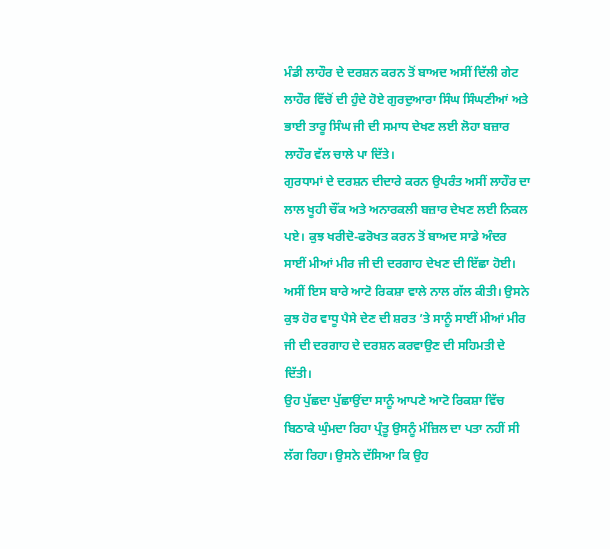ਮੰਡੀ ਲਾਹੌਰ ਦੇ ਦਰਸ਼ਨ ਕਰਨ ਤੋਂ ਬਾਅਦ ਅਸੀਂ ਦਿੱਲੀ ਗੇਟ ਲਾਹੌਰ ਵਿੱਚੋਂ ਦੀ ਹੁੰਦੇ ਹੋਏ ਗੁਰਦੁਆਰਾ ਸਿੰਘ ਸਿੰਘਣੀਆਂ ਅਤੇ ਭਾਈ ਤਾਰੂ ਸਿੰਘ ਜੀ ਦੀ ਸਮਾਧ ਦੇਖਣ ਲਈ ਲੋਹਾ ਬਜ਼ਾਰ ਲਾਹੌਰ ਵੱਲ ਚਾਲੇ ਪਾ ਦਿੱਤੇ।
ਗੁਰਧਾਮਾਂ ਦੇ ਦਰਸ਼ਨ ਦੀਦਾਰੇ ਕਰਨ ਉਪਰੰਤ ਅਸੀਂ ਲਾਹੌਰ ਦਾ ਲਾਲ ਖੂਹੀ ਚੌਂਕ ਅਤੇ ਅਨਾਰਕਲੀ ਬਜ਼ਾਰ ਦੇਖਣ ਲਈ ਨਿਕਲ ਪਏ। ਕੁਝ ਖਰੀਦੋ-ਫਰੋਖਤ ਕਰਨ ਤੋਂ ਬਾਅਦ ਸਾਡੇ ਅੰਦਰ ਸਾਈਂ ਮੀਆਂ ਮੀਰ ਜੀ ਦੀ ਦਰਗਾਹ ਦੇਖਣ ਦੀ ਇੱਛਾ ਹੋਈ। ਅਸੀਂ ਇਸ ਬਾਰੇ ਆਟੋ ਰਿਕਸ਼ਾ ਵਾਲੇ ਨਾਲ ਗੱਲ ਕੀਤੀ। ਉਸਨੇ ਕੁਝ ਹੋਰ ਵਾਧੂ ਪੈਸੇ ਦੇਣ ਦੀ ਸ਼ਰਤ ’ਤੇ ਸਾਨੂੰ ਸਾਈਂ ਮੀਆਂ ਮੀਰ ਜੀ ਦੀ ਦਰਗਾਹ ਦੇ ਦਰਸ਼ਨ ਕਰਵਾਉਣ ਦੀ ਸਹਿਮਤੀ ਦੇ ਦਿੱਤੀ।
ਉਹ ਪੁੱਛਦਾ ਪੁੱਛਾਉਂਦਾ ਸਾਨੂੰ ਆਪਣੇ ਆਟੋ ਰਿਕਸ਼ਾ ਵਿੱਚ ਬਿਠਾਕੇ ਘੁੰਮਦਾ ਰਿਹਾ ਪ੍ਰੰਤੂ ਉਸਨੂੰ ਮੰਜ਼ਿਲ ਦਾ ਪਤਾ ਨਹੀਂ ਸੀ ਲੱਗ ਰਿਹਾ। ਉਸਨੇ ਦੱਸਿਆ ਕਿ ਉਹ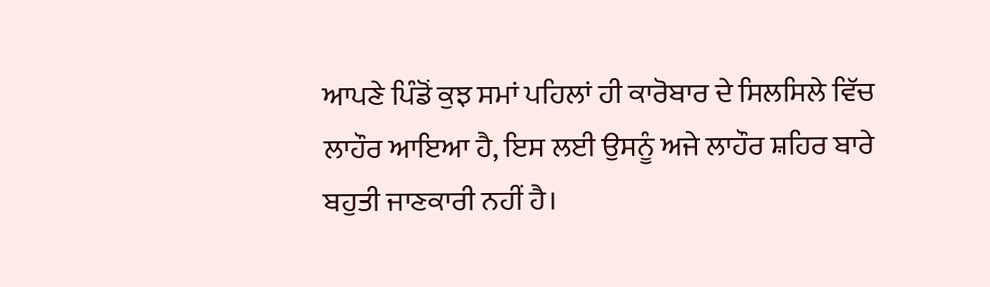ਆਪਣੇ ਪਿੰਡੋਂ ਕੁਝ ਸਮਾਂ ਪਹਿਲਾਂ ਹੀ ਕਾਰੋਬਾਰ ਦੇ ਸਿਲਸਿਲੇ ਵਿੱਚ ਲਾਹੌਰ ਆਇਆ ਹੈ, ਇਸ ਲਈ ਉਸਨੂੰ ਅਜੇ ਲਾਹੌਰ ਸ਼ਹਿਰ ਬਾਰੇ ਬਹੁਤੀ ਜਾਣਕਾਰੀ ਨਹੀਂ ਹੈ।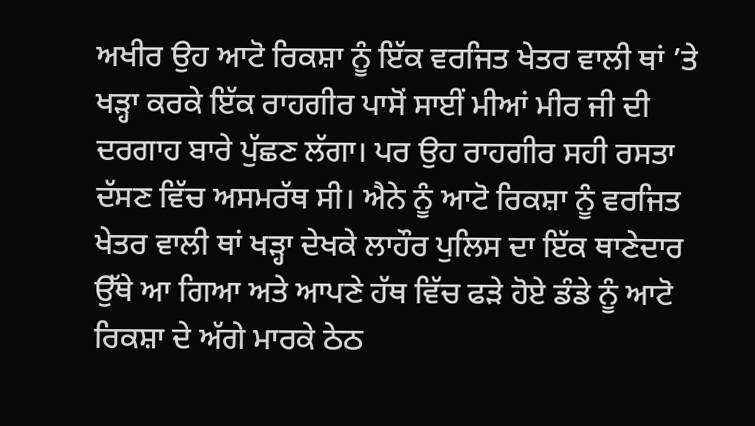ਅਖੀਰ ਉਹ ਆਟੋ ਰਿਕਸ਼ਾ ਨੂੰ ਇੱਕ ਵਰਜਿਤ ਖੇਤਰ ਵਾਲੀ ਥਾਂ ’ਤੇ ਖੜ੍ਹਾ ਕਰਕੇ ਇੱਕ ਰਾਹਗੀਰ ਪਾਸੋਂ ਸਾਈਂ ਮੀਆਂ ਮੀਰ ਜੀ ਦੀ ਦਰਗਾਹ ਬਾਰੇ ਪੁੱਛਣ ਲੱਗਾ। ਪਰ ਉਹ ਰਾਹਗੀਰ ਸਹੀ ਰਸਤਾ ਦੱਸਣ ਵਿੱਚ ਅਸਮਰੱਥ ਸੀ। ਐਨੇ ਨੂੰ ਆਟੋ ਰਿਕਸ਼ਾ ਨੂੰ ਵਰਜਿਤ ਖੇਤਰ ਵਾਲੀ ਥਾਂ ਖੜ੍ਹਾ ਦੇਖਕੇ ਲਾਹੌਰ ਪੁਲਿਸ ਦਾ ਇੱਕ ਥਾਣੇਦਾਰ ਉੱਥੇ ਆ ਗਿਆ ਅਤੇ ਆਪਣੇ ਹੱਥ ਵਿੱਚ ਫੜੇ ਹੋਏ ਡੰਡੇ ਨੂੰ ਆਟੋ ਰਿਕਸ਼ਾ ਦੇ ਅੱਗੇ ਮਾਰਕੇ ਠੇਠ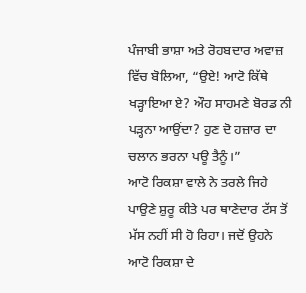ਪੰਜਾਬੀ ਭਾਸ਼ਾ ਅਤੇ ਰੋਹਬਦਾਰ ਅਵਾਜ਼ ਵਿੱਚ ਬੋਲਿਆ, “ਉਏ! ਆਟੋ ਕਿੱਥੇ ਖੜ੍ਹਾਇਆ ਏ? ਔਹ ਸਾਹਮਣੇ ਬੋਰਡ ਨੀ ਪੜ੍ਹਨਾ ਆਉਂਦਾ? ਹੁਣ ਦੋ ਹਜ਼ਾਰ ਦਾ ਚਲਾਨ ਭਰਨਾ ਪਊ ਤੈਨੂੰ।”
ਆਟੋ ਰਿਕਸ਼ਾ ਵਾਲੇ ਨੇ ਤਰਲੇ ਜਿਹੇ ਪਾਉਣੇ ਸ਼ੁਰੂ ਕੀਤੇ ਪਰ ਥਾਣੇਦਾਰ ਟੱਸ ਤੋਂ ਮੱਸ ਨਹੀਂ ਸੀ ਹੋ ਰਿਹਾ। ਜਦੋਂ ਉਹਨੇ ਆਟੋ ਰਿਕਸ਼ਾ ਦੇ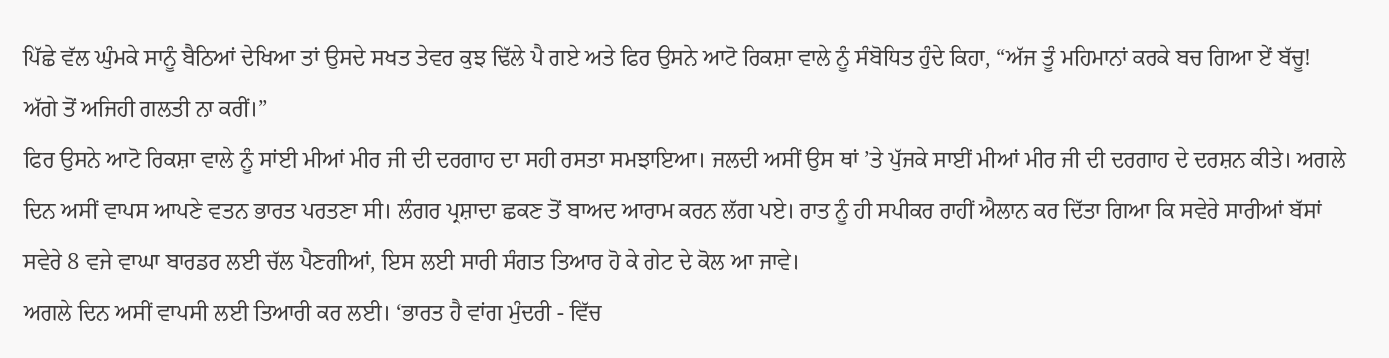ਪਿੱਛੇ ਵੱਲ ਘੁੰਮਕੇ ਸਾਨੂੰ ਬੈਠਿਆਂ ਦੇਖਿਆ ਤਾਂ ਉਸਦੇ ਸਖਤ ਤੇਵਰ ਕੁਝ ਢਿੱਲੇ ਪੈ ਗਏ ਅਤੇ ਫਿਰ ਉਸਨੇ ਆਟੋ ਰਿਕਸ਼ਾ ਵਾਲੇ ਨੂੰ ਸੰਬੋਧਿਤ ਹੁੰਦੇ ਕਿਹਾ, “ਅੱਜ ਤੂੰ ਮਹਿਮਾਨਾਂ ਕਰਕੇ ਬਚ ਗਿਆ ਏਂ ਬੱਚੂ! ਅੱਗੇ ਤੋਂ ਅਜਿਹੀ ਗਲਤੀ ਨਾ ਕਰੀਂ।”
ਫਿਰ ਉਸਨੇ ਆਟੋ ਰਿਕਸ਼ਾ ਵਾਲੇ ਨੂੰ ਸਾਂਈ ਮੀਆਂ ਮੀਰ ਜੀ ਦੀ ਦਰਗਾਹ ਦਾ ਸਹੀ ਰਸਤਾ ਸਮਝਾਇਆ। ਜਲਦੀ ਅਸੀਂ ਉਸ ਥਾਂ ’ਤੇ ਪੁੱਜਕੇ ਸਾਈਂ ਮੀਆਂ ਮੀਰ ਜੀ ਦੀ ਦਰਗਾਹ ਦੇ ਦਰਸ਼ਨ ਕੀਤੇ। ਅਗਲੇ ਦਿਨ ਅਸੀਂ ਵਾਪਸ ਆਪਣੇ ਵਤਨ ਭਾਰਤ ਪਰਤਣਾ ਸੀ। ਲੰਗਰ ਪ੍ਰਸ਼ਾਦਾ ਛਕਣ ਤੋਂ ਬਾਅਦ ਆਰਾਮ ਕਰਨ ਲੱਗ ਪਏ। ਰਾਤ ਨੂੰ ਹੀ ਸਪੀਕਰ ਰਾਹੀਂ ਐਲਾਨ ਕਰ ਦਿੱਤਾ ਗਿਆ ਕਿ ਸਵੇਰੇ ਸਾਰੀਆਂ ਬੱਸਾਂ ਸਵੇਰੇ 8 ਵਜੇ ਵਾਘਾ ਬਾਰਡਰ ਲਈ ਚੱਲ ਪੈਣਗੀਆਂ, ਇਸ ਲਈ ਸਾਰੀ ਸੰਗਤ ਤਿਆਰ ਹੋ ਕੇ ਗੇਟ ਦੇ ਕੋਲ ਆ ਜਾਵੇ।
ਅਗਲੇ ਦਿਨ ਅਸੀਂ ਵਾਪਸੀ ਲਈ ਤਿਆਰੀ ਕਰ ਲਈ। ‘ਭਾਰਤ ਹੈ ਵਾਂਗ ਮੁੰਦਰੀ - ਵਿੱਚ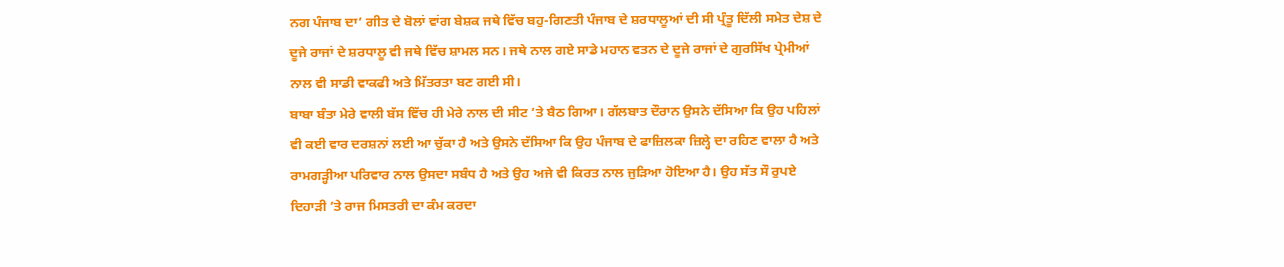ਨਗ ਪੰਜਾਬ ਦਾ’ ਗੀਤ ਦੇ ਬੋਲਾਂ ਵਾਂਗ ਬੇਸ਼ਕ ਜਥੇ ਵਿੱਚ ਬਹੁ-ਗਿਣਤੀ ਪੰਜਾਬ ਦੇ ਸ਼ਰਧਾਲੂਆਂ ਦੀ ਸੀ ਪ੍ਰੰਤੂ ਦਿੱਲੀ ਸਮੇਤ ਦੇਸ਼ ਦੇ ਦੂਜੇ ਰਾਜਾਂ ਦੇ ਸ਼ਰਧਾਲੂ ਵੀ ਜਥੇ ਵਿੱਚ ਸ਼ਾਮਲ ਸਨ। ਜਥੇ ਨਾਲ ਗਏ ਸਾਡੇ ਮਹਾਨ ਵਤਨ ਦੇ ਦੂਜੇ ਰਾਜਾਂ ਦੇ ਗੁਰਸਿੱਖ ਪ੍ਰੇਮੀਆਂ ਨਾਲ ਵੀ ਸਾਡੀ ਵਾਕਫੀ ਅਤੇ ਮਿੱਤਰਤਾ ਬਣ ਗਈ ਸੀ।
ਬਾਬਾ ਬੰਤਾ ਮੇਰੇ ਵਾਲੀ ਬੱਸ ਵਿੱਚ ਹੀ ਮੇਰੇ ਨਾਲ ਦੀ ਸੀਟ ’ਤੇ ਬੈਠ ਗਿਆ। ਗੱਲਬਾਤ ਦੌਰਾਨ ਉਸਨੇ ਦੱਸਿਆ ਕਿ ਉਹ ਪਹਿਲਾਂ ਵੀ ਕਈ ਵਾਰ ਦਰਸ਼ਨਾਂ ਲਈ ਆ ਚੁੱਕਾ ਹੈ ਅਤੇ ਉਸਨੇ ਦੱਸਿਆ ਕਿ ਉਹ ਪੰਜਾਬ ਦੇ ਫਾਜ਼ਿਲਕਾ ਜ਼ਿਲ੍ਹੇ ਦਾ ਰਹਿਣ ਵਾਲਾ ਹੈ ਅਤੇ ਰਾਮਗੜ੍ਹੀਆ ਪਰਿਵਾਰ ਨਾਲ ਉਸਦਾ ਸਬੰਧ ਹੈ ਅਤੇ ਉਹ ਅਜੇ ਵੀ ਕਿਰਤ ਨਾਲ ਜੁੜਿਆ ਹੋਇਆ ਹੈ। ਉਹ ਸੱਤ ਸੌ ਰੁਪਏ ਦਿਹਾੜੀ ’ਤੇ ਰਾਜ ਮਿਸਤਰੀ ਦਾ ਕੰਮ ਕਰਦਾ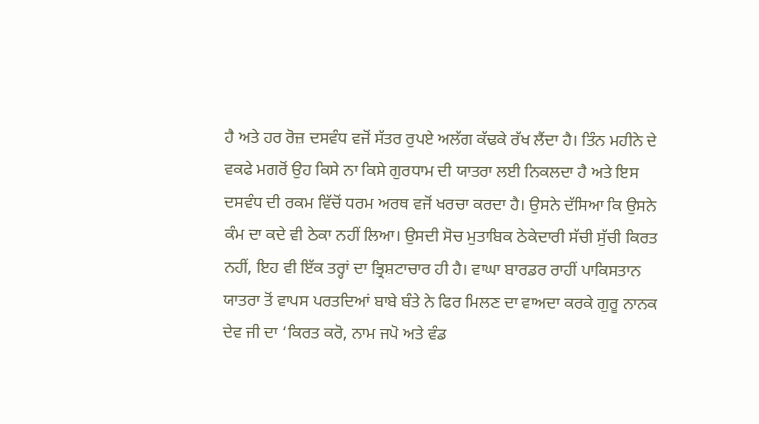ਹੈ ਅਤੇ ਹਰ ਰੋਜ਼ ਦਸਵੰਧ ਵਜੋਂ ਸੱਤਰ ਰੁਪਏ ਅਲੱਗ ਕੱਢਕੇ ਰੱਖ ਲੈਂਦਾ ਹੈ। ਤਿੰਨ ਮਹੀਨੇ ਦੇ ਵਕਫੇ ਮਗਰੋਂ ਉਹ ਕਿਸੇ ਨਾ ਕਿਸੇ ਗੁਰਧਾਮ ਦੀ ਯਾਤਰਾ ਲਈ ਨਿਕਲਦਾ ਹੈ ਅਤੇ ਇਸ ਦਸਵੰਧ ਦੀ ਰਕਮ ਵਿੱਚੋਂ ਧਰਮ ਅਰਥ ਵਜੋਂ ਖਰਚਾ ਕਰਦਾ ਹੈ। ਉਸਨੇ ਦੱਸਿਆ ਕਿ ਉਸਨੇ ਕੰਮ ਦਾ ਕਦੇ ਵੀ ਠੇਕਾ ਨਹੀਂ ਲਿਆ। ਉਸਦੀ ਸੋਚ ਮੁਤਾਬਿਕ ਠੇਕੇਦਾਰੀ ਸੱਚੀ ਸੁੱਚੀ ਕਿਰਤ ਨਹੀਂ, ਇਹ ਵੀ ਇੱਕ ਤਰ੍ਹਾਂ ਦਾ ਭ੍ਰਿਸ਼ਟਾਚਾਰ ਹੀ ਹੈ। ਵਾਘਾ ਬਾਰਡਰ ਰਾਹੀਂ ਪਾਕਿਸਤਾਨ ਯਾਤਰਾ ਤੋਂ ਵਾਪਸ ਪਰਤਦਿਆਂ ਬਾਬੇ ਬੰਤੇ ਨੇ ਫਿਰ ਮਿਲਣ ਦਾ ਵਾਅਦਾ ਕਰਕੇ ਗੁਰੂ ਨਾਨਕ ਦੇਵ ਜੀ ਦਾ ‘ਕਿਰਤ ਕਰੋ, ਨਾਮ ਜਪੋ ਅਤੇ ਵੰਡ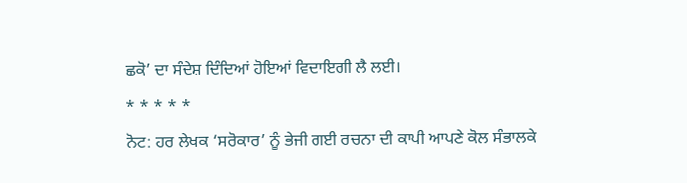ਛਕੋ’ ਦਾ ਸੰਦੇਸ਼ ਦਿੰਦਿਆਂ ਹੋਇਆਂ ਵਿਦਾਇਗੀ ਲੈ ਲਈ।
* * * * *
ਨੋਟ: ਹਰ ਲੇਖਕ ‘ਸਰੋਕਾਰ’ ਨੂੰ ਭੇਜੀ ਗਈ ਰਚਨਾ ਦੀ ਕਾਪੀ ਆਪਣੇ ਕੋਲ ਸੰਭਾਲਕੇ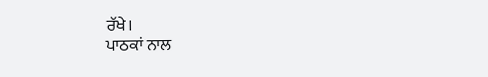ਰੱਖੇ।
ਪਾਠਕਾਂ ਨਾਲ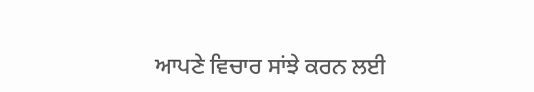ਆਪਣੇ ਵਿਚਾਰ ਸਾਂਝੇ ਕਰਨ ਲਈ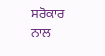ਸਰੋਕਾਰ ਨਾਲ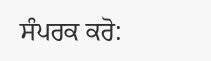ਸੰਪਰਕ ਕਰੋ: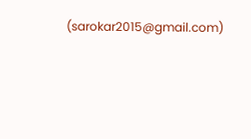(sarokar2015@gmail.com)